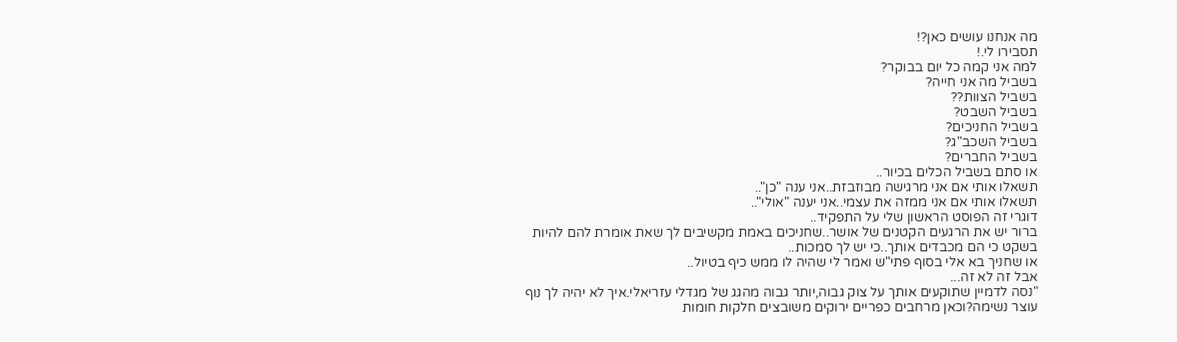מה אנחנו עושים כאן?!
תסבירו לי.!
למה אני קמה כל יום בבוקר?
בשביל מה אני חייה?
בשביל הצוות??
בשביל השבט?
בשביל החניכים?
בשביל השכב"ג?
בשביל החברים?
או סתם בשביל הכלים בכיור..
תשאלו אותי אם אני מרגישה מבוזבזת..אני ענה "כן"..
תשאלו אותי אם אני ממזה את עצמי..אני יענה "אולי"..
דוגרי זה הפוסט הראשון שלי על התפקיד..
ברור יש את הרגעים הקטנים של אושר..שחניכים באמת מקשיבים לך שאת אומרת להם להיות בשקט כי הם מכבדים אותך..כי יש לך סמכות..
או שחניך בא אלי בסוף פתי"ש ואמר לי שהיה לו ממש כיף בטיול..
אבל זה לא זה...
"נסה לדמיין שתוקעים אותך על צוק גבוה,יותר גבוה מהגג של מגדלי עזריאלי.איך לא יהיה לך נוף עוצר נשימה?וכאן מרחבים כפריים ירוקים משובצים חלקות חומות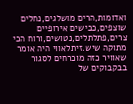ואדומות,הרים מושלגים,נחלים שוצפים,כבישים אירופיים צרים,פתלתלים,נטושים,ורוח הכי מתוקה שיש.זיתלאווי היה אומר שאוויר כזה מוכרחים לסגור בבקבוקים של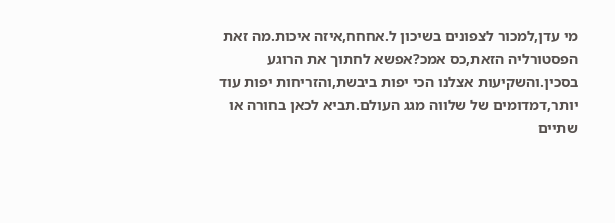מי עדן,למכור לצפונים בשיכון ל.אחחח,איזה איכות.מה זאת הפסטורליה הזאת,כס אמכ?אפשא לחתוך את הרוגע בסכין.והשקיעות אצלנו הכי יפות ביבשת,והזריחות יפות עוד יותר,דמדומים של שלווה מגג העולם.תביא לכאן בחורה או שתיים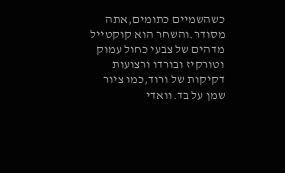כשהשמיים כתומים,אתה מסודר.והשחר הוא קוקטייל מדהים של צבעי כחול עמוק וטורקיז ובורדו ורצועות דקיקות של ורוד,כמו ציור שמן על בד.וואדי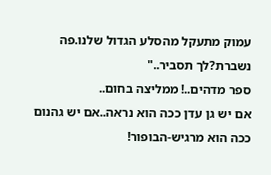עמוק מתעקל מהסלע הגדול שלנו.פה נשברת?לך תסביר.."
ספר מדהים..! ממליצה בחום..
אם יש גן עדן ככה הוא נראה..אם יש גהנום ככה הוא מרגיש-הבופור!